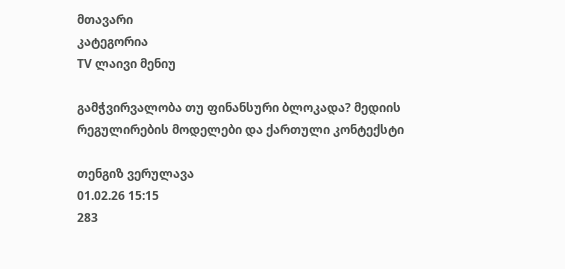მთავარი
კატეგორია
TV ლაივი მენიუ

გამჭვირვალობა თუ ფინანსური ბლოკადა? მედიის რეგულირების მოდელები და ქართული კონტექსტი

თენგიზ ვერულავა
01.02.26 15:15
283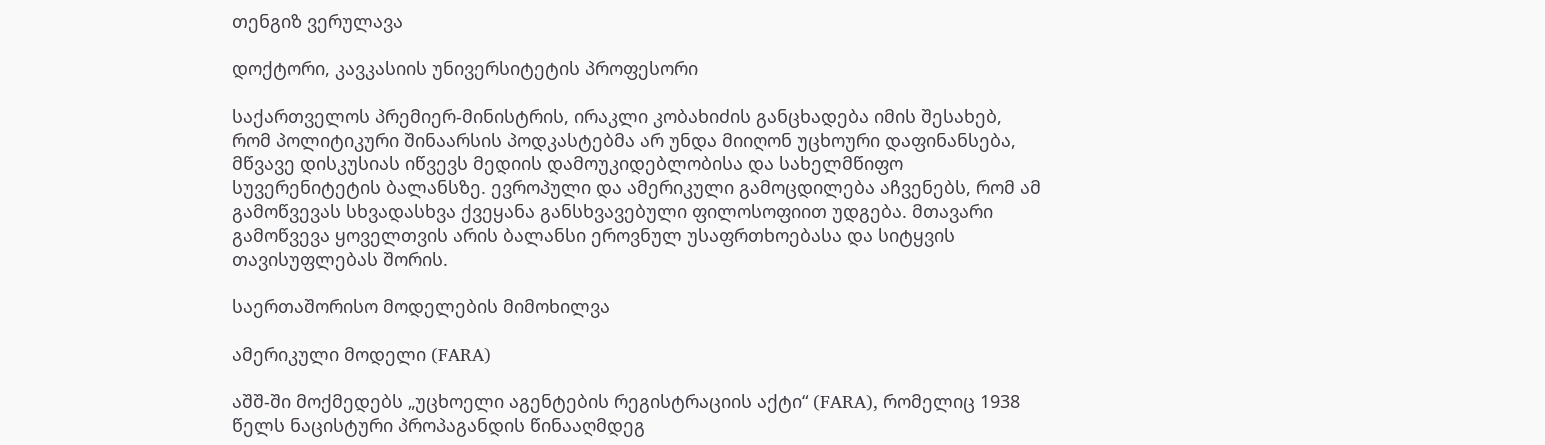თენგიზ ვერულავა

დოქტორი, კავკასიის უნივერსიტეტის პროფესორი

საქართველოს პრემიერ-მინისტრის, ირაკლი კობახიძის განცხადება იმის შესახებ, რომ პოლიტიკური შინაარსის პოდკასტებმა არ უნდა მიიღონ უცხოური დაფინანსება, მწვავე დისკუსიას იწვევს მედიის დამოუკიდებლობისა და სახელმწიფო სუვერენიტეტის ბალანსზე. ევროპული და ამერიკული გამოცდილება აჩვენებს, რომ ამ გამოწვევას სხვადასხვა ქვეყანა განსხვავებული ფილოსოფიით უდგება. მთავარი გამოწვევა ყოველთვის არის ბალანსი ეროვნულ უსაფრთხოებასა და სიტყვის თავისუფლებას შორის.

საერთაშორისო მოდელების მიმოხილვა

ამერიკული მოდელი (FARA)

აშშ-ში მოქმედებს „უცხოელი აგენტების რეგისტრაციის აქტი“ (FARA), რომელიც 1938 წელს ნაცისტური პროპაგანდის წინააღმდეგ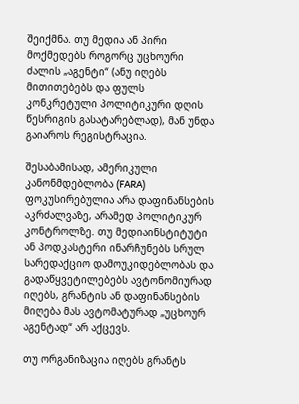შეიქმნა. თუ მედია ან პირი მოქმედებს როგორც უცხოური ძალის „აგენტი“ (ანუ იღებს მითითებებს და ფულს კონკრეტული პოლიტიკური დღის წესრიგის გასატარებლად), მან უნდა გაიაროს რეგისტრაცია.

შესაბამისად, ამერიკული კანონმდებლობა (FARA) ფოკუსირებულია არა დაფინანსების აკრძალვაზე, არამედ პოლიტიკურ კონტროლზე. თუ მედიაინსტიტუტი ან პოდკასტერი ინარჩუნებს სრულ სარედაქციო დამოუკიდებლობას და გადაწყვეტილებებს ავტონომიურად იღებს, გრანტის ან დაფინანსების მიღება მას ავტომატურად „უცხოურ აგენტად“ არ აქცევს.

თუ ორგანიზაცია იღებს გრანტს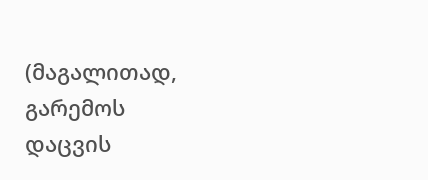(მაგალითად, გარემოს დაცვის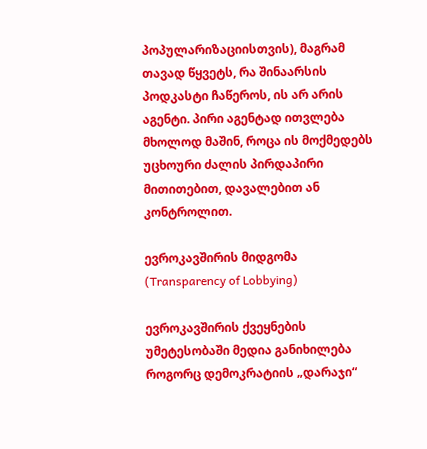პოპულარიზაციისთვის), მაგრამ თავად წყვეტს, რა შინაარსის პოდკასტი ჩაწეროს, ის არ არის აგენტი. პირი აგენტად ითვლება მხოლოდ მაშინ, როცა ის მოქმედებს უცხოური ძალის პირდაპირი მითითებით, დავალებით ან კონტროლით.

ევროკავშირის მიდგომა (Transparency of Lobbying)

ევროკავშირის ქვეყნების უმეტესობაში მედია განიხილება როგორც დემოკრატიის „დარაჯი“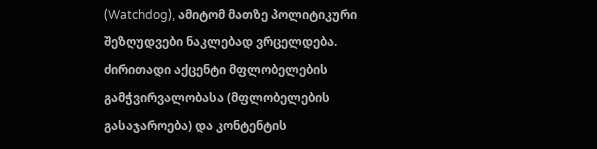(Watchdog), ამიტომ მათზე პოლიტიკური შეზღუდვები ნაკლებად ვრცელდება. ძირითადი აქცენტი მფლობელების გამჭვირვალობასა (მფლობელების გასაჯაროება) და კონტენტის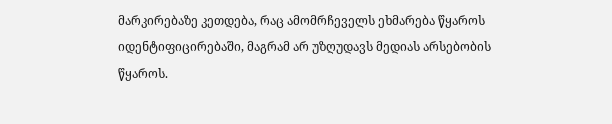მარკირებაზე კეთდება, რაც ამომრჩეველს ეხმარება წყაროს იდენტიფიცირებაში, მაგრამ არ უზღუდავს მედიას არსებობის წყაროს.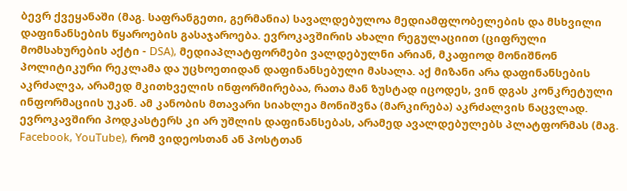ბევრ ქვეყანაში (მაგ. საფრანგეთი, გერმანია) სავალდებულოა მედიამფლობელების და მსხვილი დაფინანსების წყაროების გასაჯაროება. ევროკავშირის ახალი რეგულაციით (ციფრული მომსახურების აქტი - DSA), მედიაპლატფორმები ვალდებულნი არიან, მკაფიოდ მონიშნონ პოლიტიკური რეკლამა და უცხოეთიდან დაფინანსებული მასალა. აქ მიზანი არა დაფინანსების აკრძალვა, არამედ მკითხველის ინფორმირებაა, რათა მან ზუსტად იცოდეს, ვინ დგას კონკრეტული ინფორმაციის უკან. ამ კანობის მთავარი სიახლეა მონიშვნა (მარკირება) აკრძალვის ნაცვლად. ევროკავშირი პოდკასტერს კი არ უშლის დაფინანსებას, არამედ ავალდებულებს პლატფორმას (მაგ. Facebook, YouTube), რომ ვიდეოსთან ან პოსტთან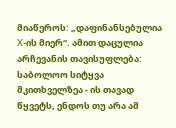მიაწეროს: „დაფინანსებულია X-ის მიერ“. ამით დაცულია არჩევანის თავისუფლება: საბოლოო სიტყვა მკითხველზეა - ის თავად წყვეტს, ენდოს თუ არა ამ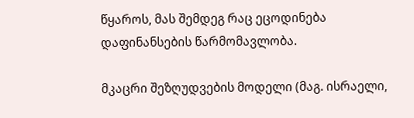წყაროს, მას შემდეგ რაც ეცოდინება დაფინანსების წარმომავლობა.

მკაცრი შეზღუდვების მოდელი (მაგ. ისრაელი,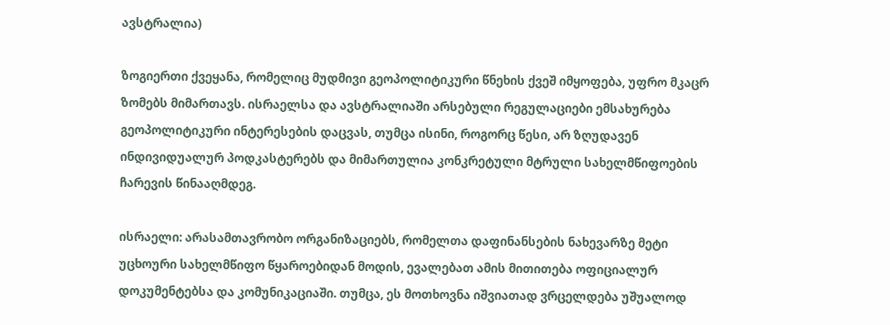ავსტრალია)

ზოგიერთი ქვეყანა, რომელიც მუდმივი გეოპოლიტიკური წნეხის ქვეშ იმყოფება, უფრო მკაცრ ზომებს მიმართავს. ისრაელსა და ავსტრალიაში არსებული რეგულაციები ემსახურება გეოპოლიტიკური ინტერესების დაცვას, თუმცა ისინი, როგორც წესი, არ ზღუდავენ ინდივიდუალურ პოდკასტერებს და მიმართულია კონკრეტული მტრული სახელმწიფოების ჩარევის წინააღმდეგ.

ისრაელი: არასამთავრობო ორგანიზაციებს, რომელთა დაფინანსების ნახევარზე მეტი უცხოური სახელმწიფო წყაროებიდან მოდის, ევალებათ ამის მითითება ოფიციალურ დოკუმენტებსა და კომუნიკაციაში. თუმცა, ეს მოთხოვნა იშვიათად ვრცელდება უშუალოდ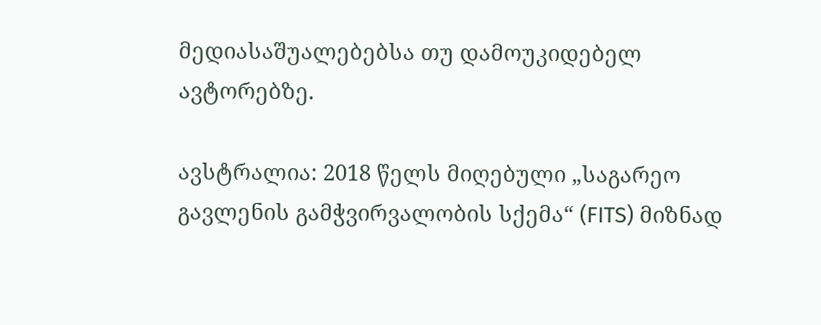მედიასაშუალებებსა თუ დამოუკიდებელ ავტორებზე.

ავსტრალია: 2018 წელს მიღებული „საგარეო გავლენის გამჭვირვალობის სქემა“ (FITS) მიზნად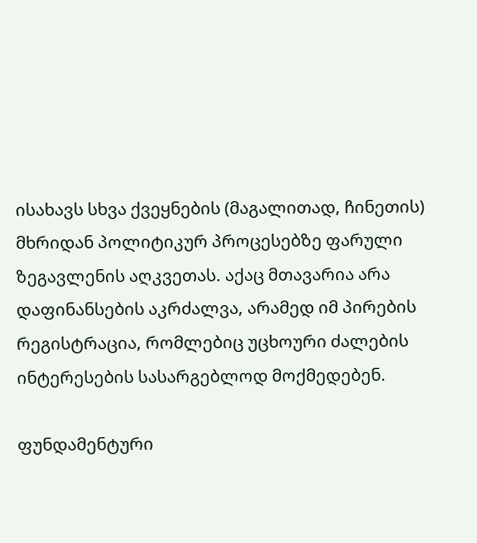ისახავს სხვა ქვეყნების (მაგალითად, ჩინეთის) მხრიდან პოლიტიკურ პროცესებზე ფარული ზეგავლენის აღკვეთას. აქაც მთავარია არა დაფინანსების აკრძალვა, არამედ იმ პირების რეგისტრაცია, რომლებიც უცხოური ძალების ინტერესების სასარგებლოდ მოქმედებენ.

ფუნდამენტური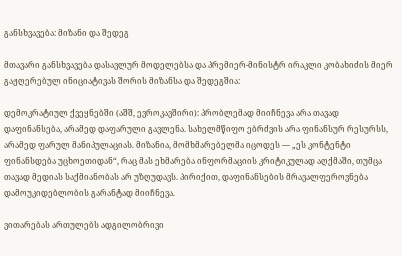განსხვავება: მიზანი და შედეგ

მთავარი განსხვავება დასავლურ მოდელებსა და პრემიერ-მინისტრ ირაკლი კობახიძის მიერ გაჟღერებულ ინიციატივას შორის მიზანსა და შედეგშია:

დემოკრატიულ ქვეყნებში (აშშ, ევროკავშირი): პრობლემად მიიჩნევა არა თავად დაფინანსება, არამედ დაფარული გავლენა. სახელმწიფო ებრძვის არა ფინანსურ რესურსს, არამედ ფარულ მანიპულაციას. მიზანია, მომხმარებელმა იცოდეს — „ეს კონტენტი ფინანსდება უცხოეთიდან“, რაც მას ეხმარება ინფორმაციის კრიტიკულად აღქმაში, თუმცა თავად მედიას საქმიანობას არ უზღუდავს. პირიქით, დაფინანსების მრავალფეროვნება დამოუკიდებლობის გარანტად მიიჩნევა.

ვითარებას ართულებს ადგილობრივი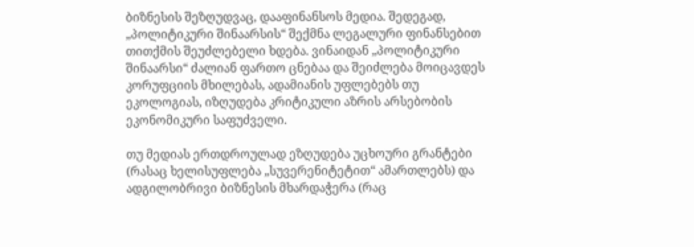ბიზნესის შეზღუდვაც, დააფინანსოს მედია. შედეგად, „პოლიტიკური შინაარსის“ შექმნა ლეგალური ფინანსებით თითქმის შეუძლებელი ხდება. ვინაიდან „პოლიტიკური შინაარსი“ ძალიან ფართო ცნებაა და შეიძლება მოიცავდეს კორუფციის მხილებას, ადამიანის უფლებებს თუ ეკოლოგიას, იზღუდება კრიტიკული აზრის არსებობის ეკონომიკური საფუძველი.

თუ მედიას ერთდროულად ეზღუდება უცხოური გრანტები (რასაც ხელისუფლება „სუვერენიტეტით“ ამართლებს) და ადგილობრივი ბიზნესის მხარდაჭერა (რაც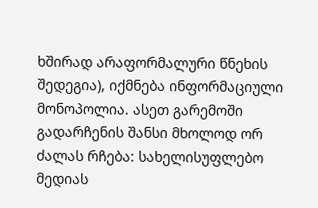ხშირად არაფორმალური წნეხის შედეგია), იქმნება ინფორმაციული მონოპოლია. ასეთ გარემოში გადარჩენის შანსი მხოლოდ ორ ძალას რჩება: სახელისუფლებო მედიას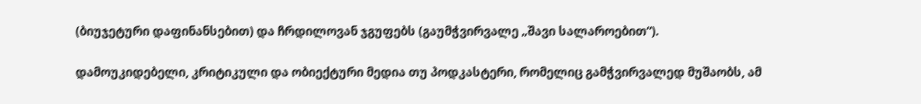(ბიუჯეტური დაფინანსებით) და ჩრდილოვან ჯგუფებს (გაუმჭვირვალე „შავი სალაროებით“).

დამოუკიდებელი, კრიტიკული და ობიექტური მედია თუ პოდკასტერი, რომელიც გამჭვირვალედ მუშაობს, ამ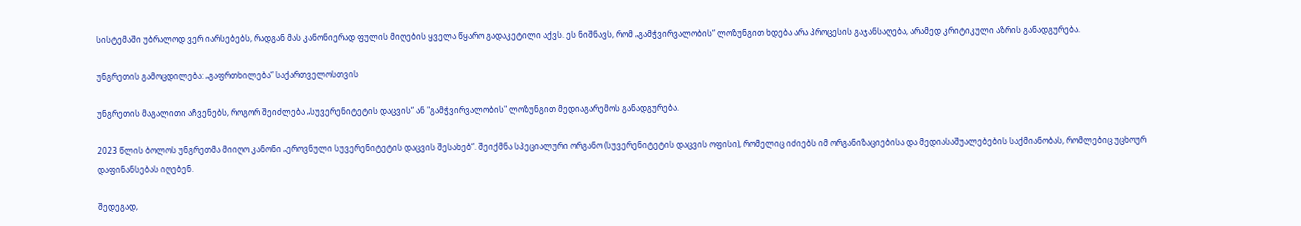სისტემაში უბრალოდ ვერ იარსებებს, რადგან მას კანონიერად ფულის მიღების ყველა წყარო გადაკეტილი აქვს. ეს ნიშნავს, რომ „გამჭვირვალობის“ ლოზუნგით ხდება არა პროცესის გაჯანსაღება, არამედ კრიტიკული აზრის განადგურება.

უნგრეთის გამოცდილება: „გაფრთხილება“ საქართველოსთვის

უნგრეთის მაგალითი აჩვენებს, როგორ შეიძლება „სუვერენიტეტის დაცვის“ ან "გამჭვირვალობის" ლოზუნგით მედიაგარემოს განადგურება.

2023 წლის ბოლოს უნგრეთმა მიიღო კანონი „ეროვნული სუვერენიტეტის დაცვის შესახებ“. შეიქმნა სპეციალური ორგანო (სუვერენიტეტის დაცვის ოფისი), რომელიც იძიებს იმ ორგანიზაციებისა და მედიასაშუალებების საქმიანობას, რომლებიც უცხოურ დაფინანსებას იღებენ.

შედეგად,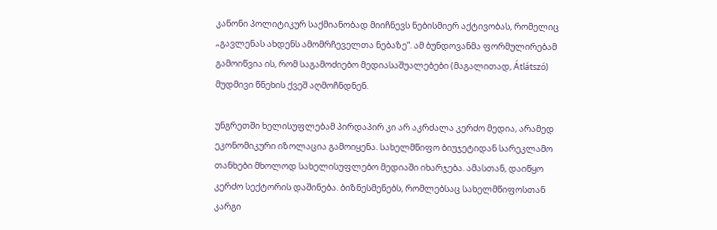კანონი პოლიტიკურ საქმიანობად მიიჩნევს ნებისმიერ აქტივობას, რომელიც „გავლენას ახდენს ამომრჩეველთა ნებაზე“. ამ ბუნდოვანმა ფორმულირებამ გამოიწვია ის, რომ საგამოძიებო მედიასაშუალებები (მაგალითად, Átlátszó) მუდმივი წნეხის ქვეშ აღმოჩნდნენ.

უნგრეთში ხელისუფლებამ პირდაპირ კი არ აკრძალა კერძო მედია, არამედ ეკონომიკური იზოლაცია გამოიყენა. სახელმწიფო ბიუჯეტიდან სარეკლამო თანხები მხოლოდ სახელისუფლებო მედიაში იხარჯება. ამასთან, დაიწყო კერძო სექტორის დაშინება. ბიზნესმენებს, რომლებსაც სახელმწიფოსთან კარგი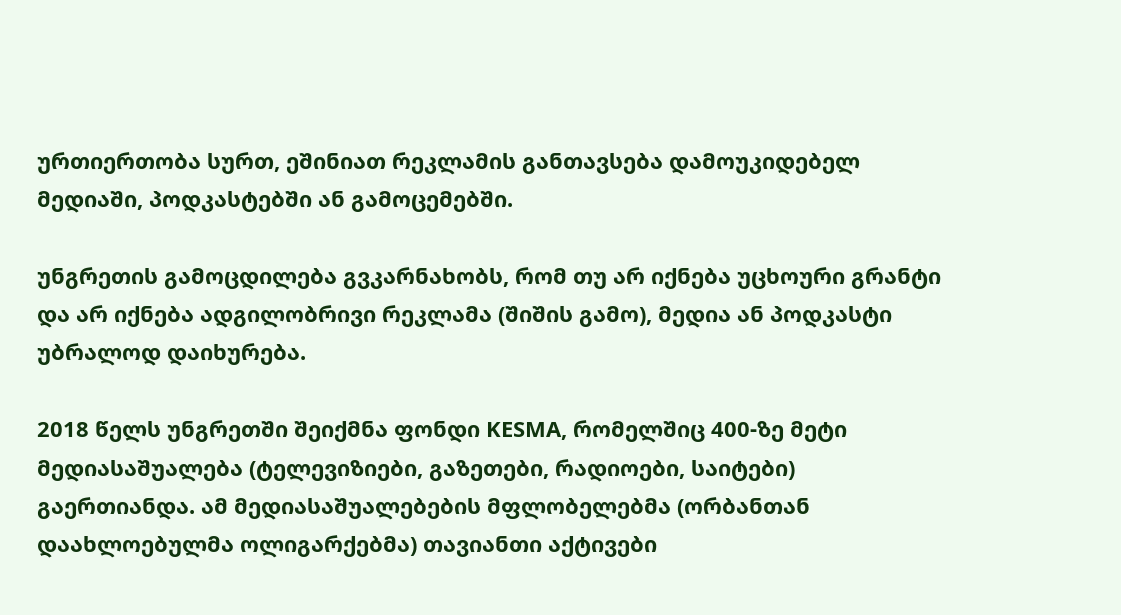ურთიერთობა სურთ, ეშინიათ რეკლამის განთავსება დამოუკიდებელ მედიაში, პოდკასტებში ან გამოცემებში.

უნგრეთის გამოცდილება გვკარნახობს, რომ თუ არ იქნება უცხოური გრანტი და არ იქნება ადგილობრივი რეკლამა (შიშის გამო), მედია ან პოდკასტი უბრალოდ დაიხურება.

2018 წელს უნგრეთში შეიქმნა ფონდი KESMA, რომელშიც 400-ზე მეტი მედიასაშუალება (ტელევიზიები, გაზეთები, რადიოები, საიტები) გაერთიანდა. ამ მედიასაშუალებების მფლობელებმა (ორბანთან დაახლოებულმა ოლიგარქებმა) თავიანთი აქტივები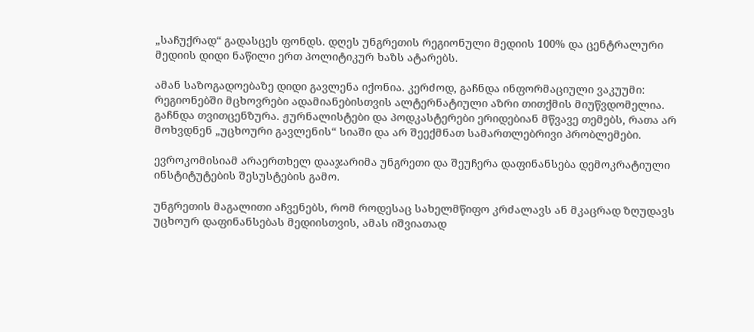„საჩუქრად“ გადასცეს ფონდს. დღეს უნგრეთის რეგიონული მედიის 100% და ცენტრალური მედიის დიდი ნაწილი ერთ პოლიტიკურ ხაზს ატარებს.

ამან საზოგადოებაზე დიდი გავლენა იქონია. კერძოდ, გაჩნდა ინფორმაციული ვაკუუმი: რეგიონებში მცხოვრები ადამიანებისთვის ალტერნატიული აზრი თითქმის მიუწვდომელია. გაჩნდა თვითცენზურა. ჟურნალისტები და პოდკასტერები ერიდებიან მწვავე თემებს, რათა არ მოხვდნენ „უცხოური გავლენის“ სიაში და არ შეექმნათ სამართლებრივი პრობლემები.

ევროკომისიამ არაერთხელ დააჯარიმა უნგრეთი და შეუჩერა დაფინანსება დემოკრატიული ინსტიტუტების შესუსტების გამო.

უნგრეთის მაგალითი აჩვენებს, რომ როდესაც სახელმწიფო კრძალავს ან მკაცრად ზღუდავს უცხოურ დაფინანსებას მედიისთვის, ამას იშვიათად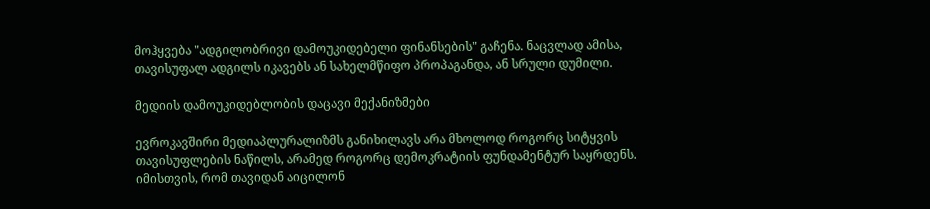მოჰყვება "ადგილობრივი დამოუკიდებელი ფინანსების" გაჩენა. ნაცვლად ამისა, თავისუფალ ადგილს იკავებს ან სახელმწიფო პროპაგანდა, ან სრული დუმილი.

მედიის დამოუკიდებლობის დაცავი მექანიზმები

ევროკავშირი მედიაპლურალიზმს განიხილავს არა მხოლოდ როგორც სიტყვის თავისუფლების ნაწილს, არამედ როგორც დემოკრატიის ფუნდამენტურ საყრდენს. იმისთვის, რომ თავიდან აიცილონ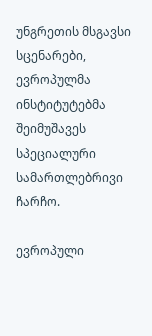უნგრეთის მსგავსი სცენარები, ევროპულმა ინსტიტუტებმა შეიმუშავეს სპეციალური სამართლებრივი ჩარჩო.

ევროპული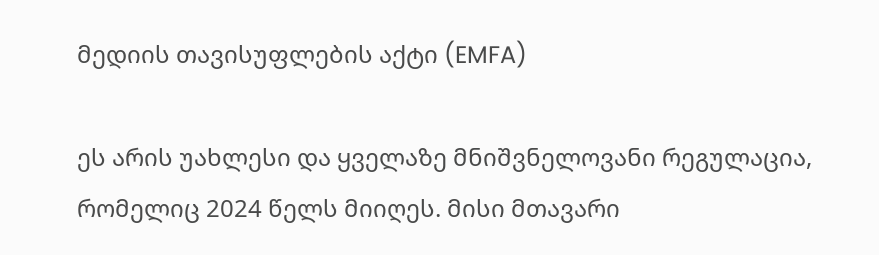მედიის თავისუფლების აქტი (EMFA)

ეს არის უახლესი და ყველაზე მნიშვნელოვანი რეგულაცია, რომელიც 2024 წელს მიიღეს. მისი მთავარი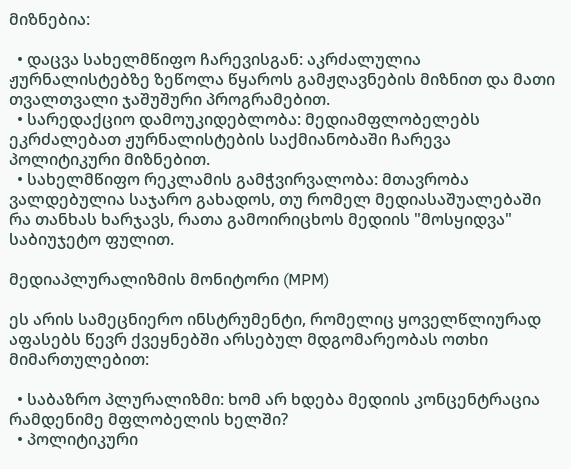მიზნებია:

  • დაცვა სახელმწიფო ჩარევისგან: აკრძალულია ჟურნალისტებზე ზეწოლა წყაროს გამჟღავნების მიზნით და მათი თვალთვალი ჯაშუშური პროგრამებით.
  • სარედაქციო დამოუკიდებლობა: მედიამფლობელებს ეკრძალებათ ჟურნალისტების საქმიანობაში ჩარევა პოლიტიკური მიზნებით.
  • სახელმწიფო რეკლამის გამჭვირვალობა: მთავრობა ვალდებულია საჯარო გახადოს, თუ რომელ მედიასაშუალებაში რა თანხას ხარჯავს, რათა გამოირიცხოს მედიის "მოსყიდვა" საბიუჯეტო ფულით.

მედიაპლურალიზმის მონიტორი (MPM)

ეს არის სამეცნიერო ინსტრუმენტი, რომელიც ყოველწლიურად აფასებს წევრ ქვეყნებში არსებულ მდგომარეობას ოთხი მიმართულებით:

  • საბაზრო პლურალიზმი: ხომ არ ხდება მედიის კონცენტრაცია რამდენიმე მფლობელის ხელში?
  • პოლიტიკური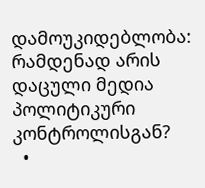დამოუკიდებლობა: რამდენად არის დაცული მედია პოლიტიკური კონტროლისგან?
  •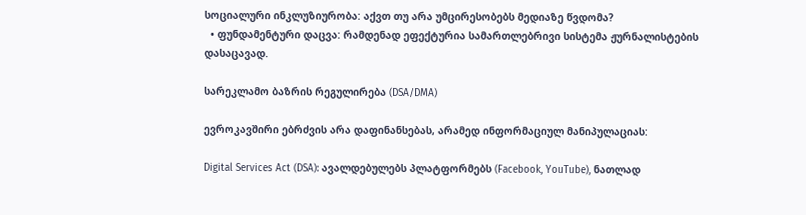სოციალური ინკლუზიურობა: აქვთ თუ არა უმცირესობებს მედიაზე წვდომა?
  • ფუნდამენტური დაცვა: რამდენად ეფექტურია სამართლებრივი სისტემა ჟურნალისტების დასაცავად.

სარეკლამო ბაზრის რეგულირება (DSA/DMA)

ევროკავშირი ებრძვის არა დაფინანსებას, არამედ ინფორმაციულ მანიპულაციას:

Digital Services Act (DSA): ავალდებულებს პლატფორმებს (Facebook, YouTube), ნათლად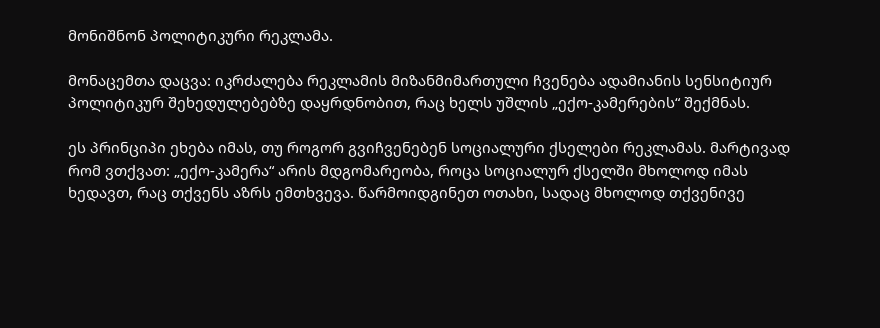მონიშნონ პოლიტიკური რეკლამა.

მონაცემთა დაცვა: იკრძალება რეკლამის მიზანმიმართული ჩვენება ადამიანის სენსიტიურ პოლიტიკურ შეხედულებებზე დაყრდნობით, რაც ხელს უშლის „ექო-კამერების“ შექმნას.

ეს პრინციპი ეხება იმას, თუ როგორ გვიჩვენებენ სოციალური ქსელები რეკლამას. მარტივად რომ ვთქვათ: „ექო-კამერა“ არის მდგომარეობა, როცა სოციალურ ქსელში მხოლოდ იმას ხედავთ, რაც თქვენს აზრს ემთხვევა. წარმოიდგინეთ ოთახი, სადაც მხოლოდ თქვენივე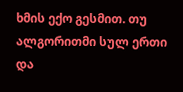ხმის ექო გესმით. თუ ალგორითმი სულ ერთი და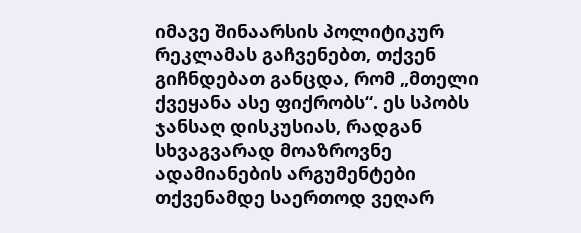იმავე შინაარსის პოლიტიკურ რეკლამას გაჩვენებთ, თქვენ გიჩნდებათ განცდა, რომ „მთელი ქვეყანა ასე ფიქრობს“. ეს სპობს ჯანსაღ დისკუსიას, რადგან სხვაგვარად მოაზროვნე ადამიანების არგუმენტები თქვენამდე საერთოდ ვეღარ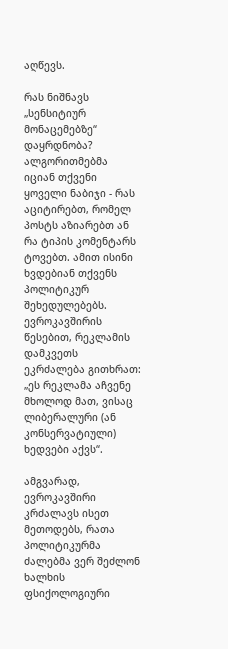აღწევს.

რას ნიშნავს „სენსიტიურ მონაცემებზე“ დაყრდნობა? ალგორითმებმა იციან თქვენი ყოველი ნაბიჯი - რას აციტირებთ, რომელ პოსტს აზიარებთ ან რა ტიპის კომენტარს ტოვებთ. ამით ისინი ხვდებიან თქვენს პოლიტიკურ შეხედულებებს. ევროკავშირის წესებით, რეკლამის დამკვეთს ეკრძალება გითხრათ: „ეს რეკლამა აჩვენე მხოლოდ მათ, ვისაც ლიბერალური (ან კონსერვატიული) ხედვები აქვს“.

ამგვარად, ევროკავშირი კრძალავს ისეთ მეთოდებს, რათა პოლიტიკურმა ძალებმა ვერ შეძლონ ხალხის ფსიქოლოგიური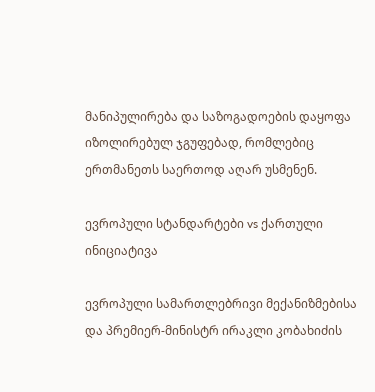მანიპულირება და საზოგადოების დაყოფა იზოლირებულ ჯგუფებად, რომლებიც ერთმანეთს საერთოდ აღარ უსმენენ.

ევროპული სტანდარტები vs ქართული ინიციატივა

ევროპული სამართლებრივი მექანიზმებისა და პრემიერ-მინისტრ ირაკლი კობახიძის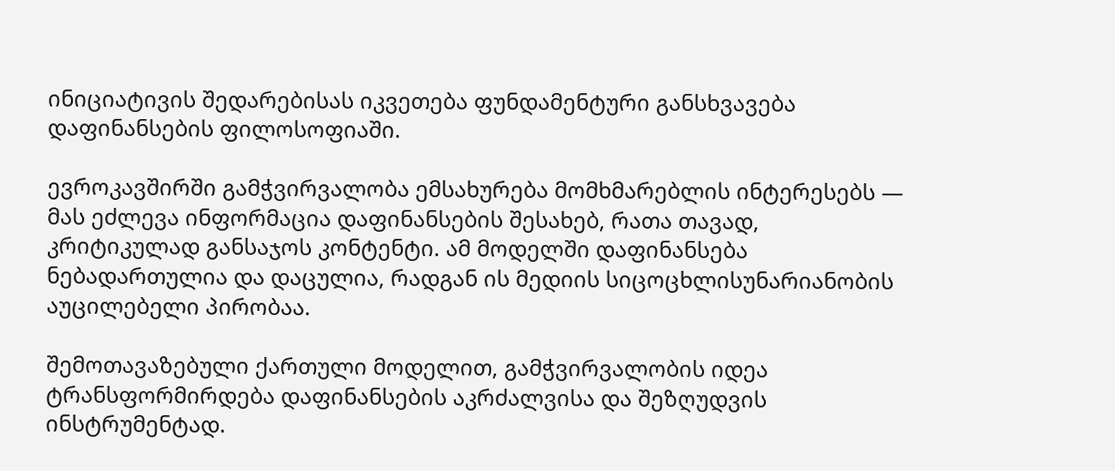ინიციატივის შედარებისას იკვეთება ფუნდამენტური განსხვავება დაფინანსების ფილოსოფიაში.

ევროკავშირში გამჭვირვალობა ემსახურება მომხმარებლის ინტერესებს — მას ეძლევა ინფორმაცია დაფინანსების შესახებ, რათა თავად, კრიტიკულად განსაჯოს კონტენტი. ამ მოდელში დაფინანსება ნებადართულია და დაცულია, რადგან ის მედიის სიცოცხლისუნარიანობის აუცილებელი პირობაა.

შემოთავაზებული ქართული მოდელით, გამჭვირვალობის იდეა ტრანსფორმირდება დაფინანსების აკრძალვისა და შეზღუდვის ინსტრუმენტად.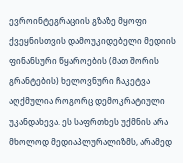ევროინტეგრაციის გზაზე მყოფი ქვეყნისთვის დამოუკიდებელი მედიის ფინანსური წყაროების (მათ შორის გრანტების) ხელოვნური ჩაკეტვა აღქმულია როგორც დემოკრატიული უკანდახევა. ეს საფრთხეს უქმნის არა მხოლოდ მედიაპლურალიზმს, არამედ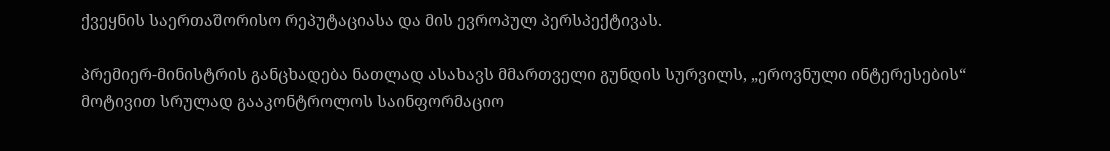ქვეყნის საერთაშორისო რეპუტაციასა და მის ევროპულ პერსპექტივას.

პრემიერ-მინისტრის განცხადება ნათლად ასახავს მმართველი გუნდის სურვილს, „ეროვნული ინტერესების“ მოტივით სრულად გააკონტროლოს საინფორმაციო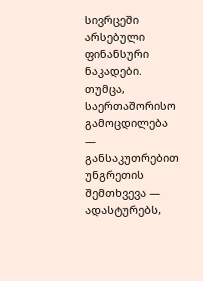სივრცეში არსებული ფინანსური ნაკადები. თუმცა, საერთაშორისო გამოცდილება — განსაკუთრებით უნგრეთის შემთხვევა — ადასტურებს,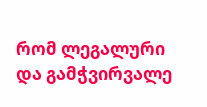რომ ლეგალური და გამჭვირვალე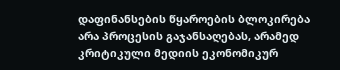დაფინანსების წყაროების ბლოკირება არა პროცესის გაჯანსაღებას, არამედ კრიტიკული მედიის ეკონომიკურ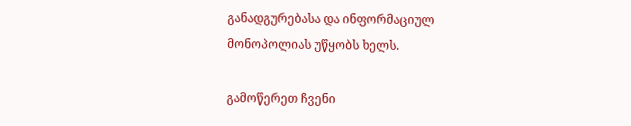განადგურებასა და ინფორმაციულ მონოპოლიას უწყობს ხელს.

გამოწერეთ ჩვენი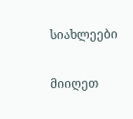სიახლეები

მიიღეთ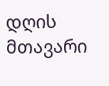დღის მთავარი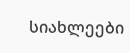სიახლეები